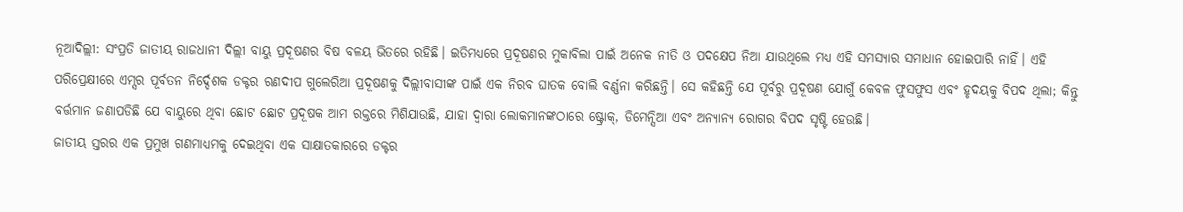ନୂଆଦିଲ୍ଲୀ: ସଂପ୍ରତି ଜାତୀୟ ରାଜଧାନୀ ଦିଲ୍ଲୀ ବାୟୁ ପ୍ରଦୂଷଣର ବିଷ ବଳୟ ଭିତରେ ରହିଛି। ଇତିମଧ୍ୟରେ ପ୍ରଦୂଷଣର ମୁକାବିଲା ପାଇଁ ଅନେକ ନୀତି ଓ ପଦକ୍ଷେପ ନିଆ ଯାଉଥିଲେ ମଧ୍ୟ ଏହି ସମସ୍ୟାର ସମାଧାନ ହୋଇପାରି ନାହିଁ। ଏହି ପରିପ୍ରେକ୍ଷୀରେ ଏମ୍ସର ପୂର୍ବତନ ନିର୍ଦ୍ଦେଶକ ଡକ୍ଟର ରଣଦୀପ ଗୁଲେରିଆ ପ୍ରଦୂଷଣକୁ ଦିଲ୍ଲୀବାସୀଙ୍କ ପାଇଁ ଏକ ନିରବ ଘାତକ ବୋଲି ବର୍ଣ୍ଣନା କରିଛନ୍ତି। ସେ କହିଛନ୍ତି ଯେ ପୂର୍ବରୁ ପ୍ରଦୂଷଣ ଯୋଗୁଁ କେବଳ ଫୁସଫୁସ ଏବଂ ହୃଦୟକୁ ବିପଦ ଥିଲା; କିନ୍ତୁ ବର୍ତ୍ତମାନ ଜଣାପଡିଛି ଯେ ବାୟୁରେ ଥିବା ଛୋଟ ଛୋଟ ପ୍ରଦୂଷକ ଆମ ରକ୍ତରେ ମିଶିଯାଉଛି, ଯାହା ଦ୍ୱାରା ଲୋକମାନଙ୍କଠାରେ ଷ୍ଟ୍ରୋକ୍, ଡିମେନ୍ସିଆ ଏବଂ ଅନ୍ୟାନ୍ୟ ରୋଗର ବିପଦ ସୃଷ୍ଟି ହେଉଛି।
ଜାତୀୟ ସ୍ତରର ଏକ ପ୍ରମୁଖ ଗଣମାଧ୍ୟମକୁ ଦେଇଥିବା ଏକ ସାକ୍ଷାତକାରରେ ଡକ୍ଟର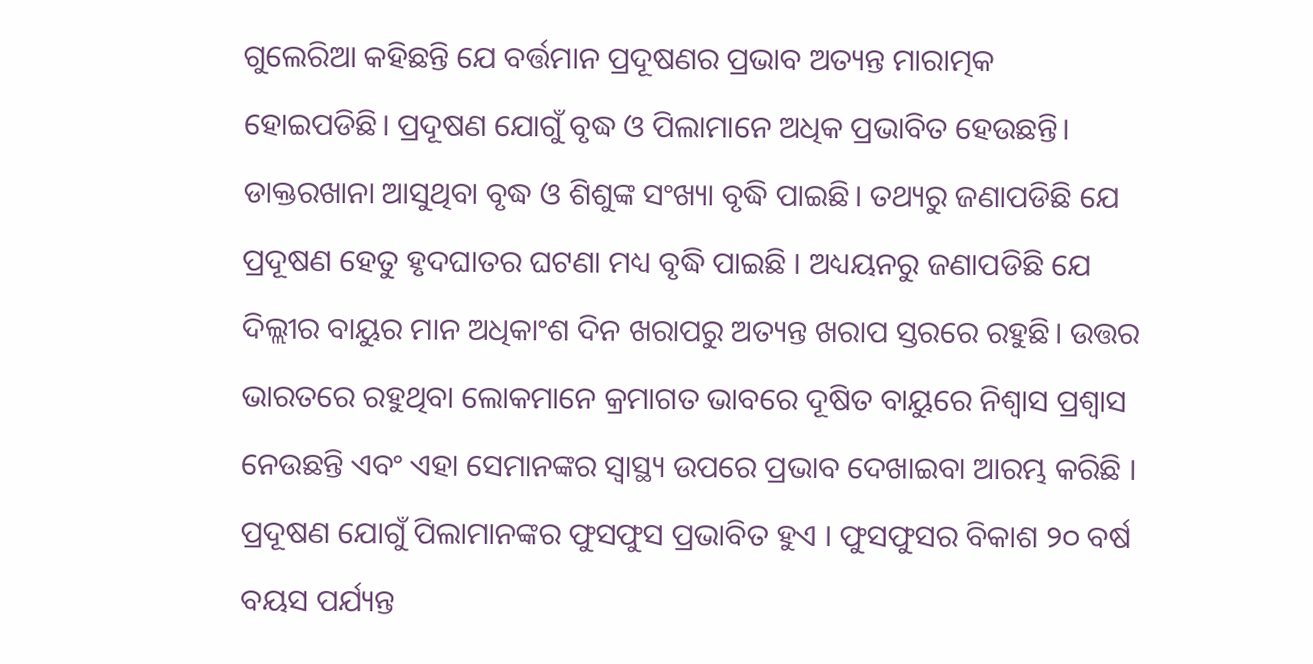ଗୁଲେରିଆ କହିଛନ୍ତି ଯେ ବର୍ତ୍ତମାନ ପ୍ରଦୂଷଣର ପ୍ରଭାବ ଅତ୍ୟନ୍ତ ମାରାତ୍ମକ ହୋଇପଡିଛି। ପ୍ରଦୂଷଣ ଯୋଗୁଁ ବୃଦ୍ଧ ଓ ପିଲାମାନେ ଅଧିକ ପ୍ରଭାବିତ ହେଉଛନ୍ତି। ଡାକ୍ତରଖାନା ଆସୁଥିବା ବୃଦ୍ଧ ଓ ଶିଶୁଙ୍କ ସଂଖ୍ୟା ବୃଦ୍ଧି ପାଇଛି। ତଥ୍ୟରୁ ଜଣାପଡିଛି ଯେ ପ୍ରଦୂଷଣ ହେତୁ ହୃଦଘାତର ଘଟଣା ମଧ୍ୟ ବୃଦ୍ଧି ପାଇଛି । ଅଧ୍ୟୟନରୁ ଜଣାପଡିଛି ଯେ ଦିଲ୍ଲୀର ବାୟୁର ମାନ ଅଧିକାଂଶ ଦିନ ଖରାପରୁ ଅତ୍ୟନ୍ତ ଖରାପ ସ୍ତରରେ ରହୁଛି। ଉତ୍ତର ଭାରତରେ ରହୁଥିବା ଲୋକମାନେ କ୍ରମାଗତ ଭାବରେ ଦୂଷିତ ବାୟୁରେ ନିଶ୍ୱାସ ପ୍ରଶ୍ୱାସ ନେଉଛନ୍ତି ଏବଂ ଏହା ସେମାନଙ୍କର ସ୍ୱାସ୍ଥ୍ୟ ଉପରେ ପ୍ରଭାବ ଦେଖାଇବା ଆରମ୍ଭ କରିଛି । ପ୍ରଦୂଷଣ ଯୋଗୁଁ ପିଲାମାନଙ୍କର ଫୁସଫୁସ ପ୍ରଭାବିତ ହୁଏ । ଫୁସଫୁସର ବିକାଶ ୨୦ ବର୍ଷ ବୟସ ପର୍ଯ୍ୟନ୍ତ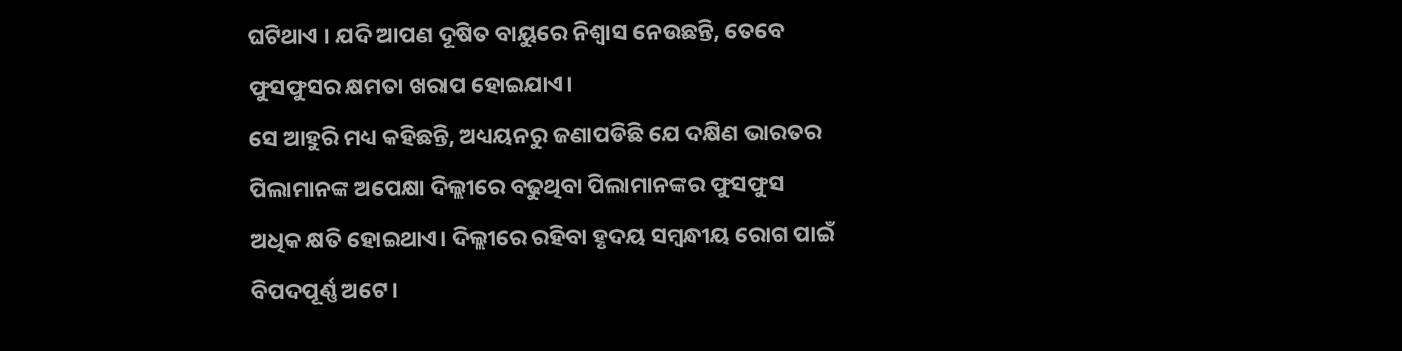ଘଟିଥାଏ । ଯଦି ଆପଣ ଦୂଷିତ ବାୟୁରେ ନିଶ୍ୱାସ ନେଉଛନ୍ତି, ତେବେ ଫୁସଫୁସର କ୍ଷମତା ଖରାପ ହୋଇଯାଏ।
ସେ ଆହୁରି ମଧ୍ୟ କହିଛନ୍ତି, ଅଧ୍ୟୟନରୁ ଜଣାପଡିଛି ଯେ ଦକ୍ଷିଣ ଭାରତର ପିଲାମାନଙ୍କ ଅପେକ୍ଷା ଦିଲ୍ଲୀରେ ବଢୁଥିବା ପିଲାମାନଙ୍କର ଫୁସଫୁସ ଅଧିକ କ୍ଷତି ହୋଇଥାଏ। ଦିଲ୍ଲୀରେ ରହିବା ହୃଦୟ ସମ୍ବନ୍ଧୀୟ ରୋଗ ପାଇଁ ବିପଦପୂର୍ଣ୍ଣ ଅଟେ।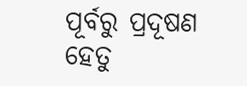ପୂର୍ବରୁ ପ୍ରଦୂଷଣ ହେତୁ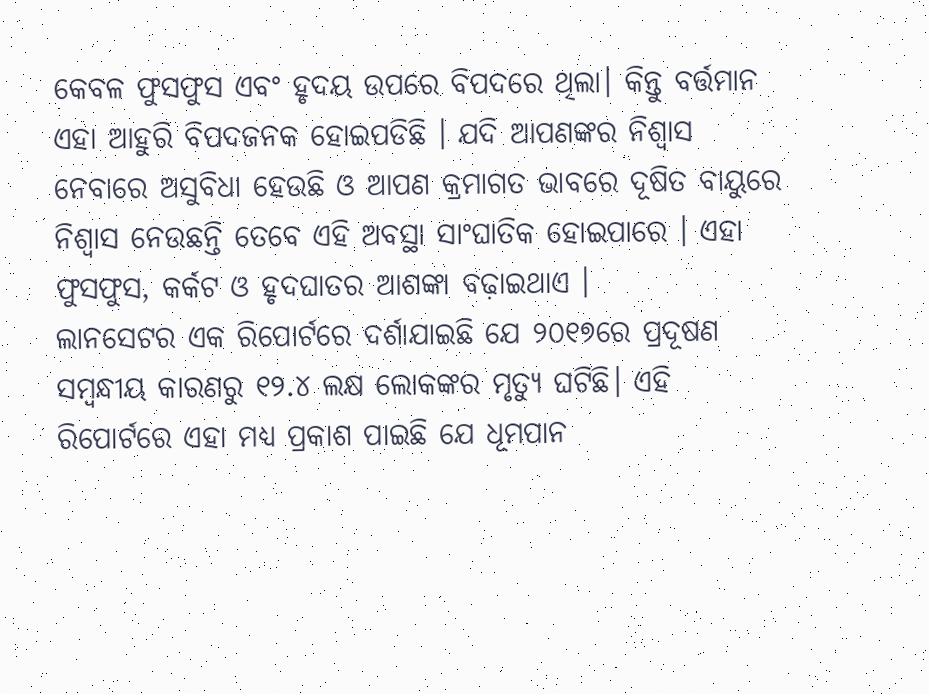କେବଳ ଫୁସଫୁସ ଏବଂ ହୃଦୟ ଉପରେ ବିପଦରେ ଥିଲା। କିନ୍ତୁ ବର୍ତ୍ତମାନ ଏହା ଆହୁରି ବିପଦଜନକ ହୋଇପଡିଛି । ଯଦି ଆପଣଙ୍କର ନିଶ୍ୱାସ ନେବାରେ ଅସୁବିଧା ହେଉଛି ଓ ଆପଣ କ୍ରମାଗତ ଭାବରେ ଦୂଷିତ ବାୟୁରେ ନିଶ୍ୱାସ ନେଉଛନ୍ତି ତେବେ ଏହି ଅବସ୍ଥା ସାଂଘାତିକ ହୋଇପାରେ । ଏହା ଫୁସଫୁସ, କର୍କଟ ଓ ହୃଦଘାତର ଆଶଙ୍କା ବଢ଼ାଇଥାଏ ।
ଲାନସେଟର ଏକ ରିପୋର୍ଟରେ ଦର୍ଶାଯାଇଛି ଯେ ୨୦୧୭ରେ ପ୍ରଦୂଷଣ ସମ୍ବନ୍ଧୀୟ କାରଣରୁ ୧୨.୪ ଲକ୍ଷ ଲୋକଙ୍କର ମୃତ୍ୟୁ ଘଟିଛି। ଏହି ରିପୋର୍ଟରେ ଏହା ମଧ୍ୟ ପ୍ରକାଶ ପାଇଛି ଯେ ଧୂମପାନ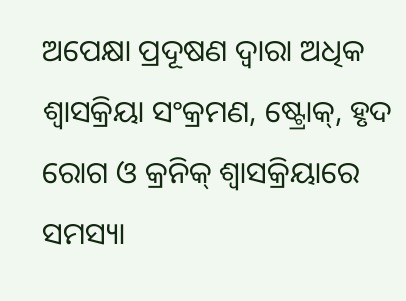ଅପେକ୍ଷା ପ୍ରଦୂଷଣ ଦ୍ୱାରା ଅଧିକ ଶ୍ୱାସକ୍ରିୟା ସଂକ୍ରମଣ, ଷ୍ଟ୍ରୋକ୍, ହୃଦ ରୋଗ ଓ କ୍ରନିକ୍ ଶ୍ୱାସକ୍ରିୟାରେ ସମସ୍ୟା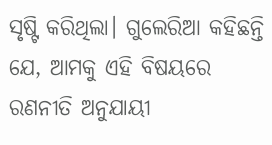ସୃଷ୍ଟି କରିଥିଲା। ଗୁଲେରିଆ କହିଛନ୍ତି ଯେ, ଆମକୁ ଏହି ବିଷୟରେ ରଣନୀତି ଅନୁଯାୟୀ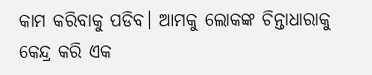କାମ କରିବାକୁ ପଡିବ। ଆମକୁ ଲୋକଙ୍କ ଚିନ୍ତାଧାରାକୁ କେନ୍ଦ୍ର କରି ଏକ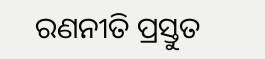ରଣନୀତି ପ୍ରସ୍ତୁତ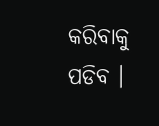କରିବାକୁ ପଡିବ ।